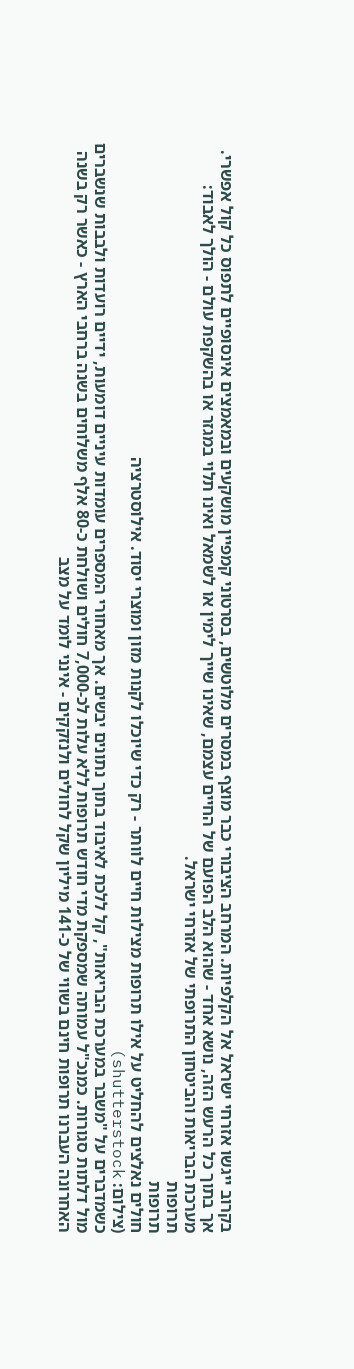בקרוב ייגשו אזרחי ישראל אל הקלפיות. המרחב הציבורי כבר מוצף במסרים מלוטשים, בסרטוני קמפיין מושקעים ובמאמצים אינסופיים לתפוס כל קול אפשרי. אך בתוך כל הרעש הזה, נושא אחד - שהוא הלב הפועם של החיים עצמם, שאינו שייך לימין או לשמאל ואינו תלוי במגזר או בהשקפת עולם - הולך לאבוד: מערכת הבריאות והביטחון התרופתי של אזרחי ישראל.
תרופות
תרופות
חולים נאלצים להחליט על אילו תרופות מצילות חיים לוותר - רק כדי שיוכלו לקנות מזון ומוצרי יסוד. אילוסטרציה
(צילום: shutterstock)
כשמדברים על "משבר במערכת הבריאות", קל ללכת לאיבוד בתוך נתונים יבשים. אך מאחורי המספרים עומדות עיניים דומעות, ידיים רועדות ולבבות שנשברים מול דלתות סגורות. כמנכ"ל עמותה שמספקת מדי חודש תרופות ללא עלות לכ-7,000 חולים ושולחת כ-80 אלף משלוחים בשנה ברחבי הארץ - כאשר רק בשנה האחרונה העברנו תרופות חינם בשווי של כ-141 מיליון שקל לחולים ולנזקקים - אינני לומד על מצב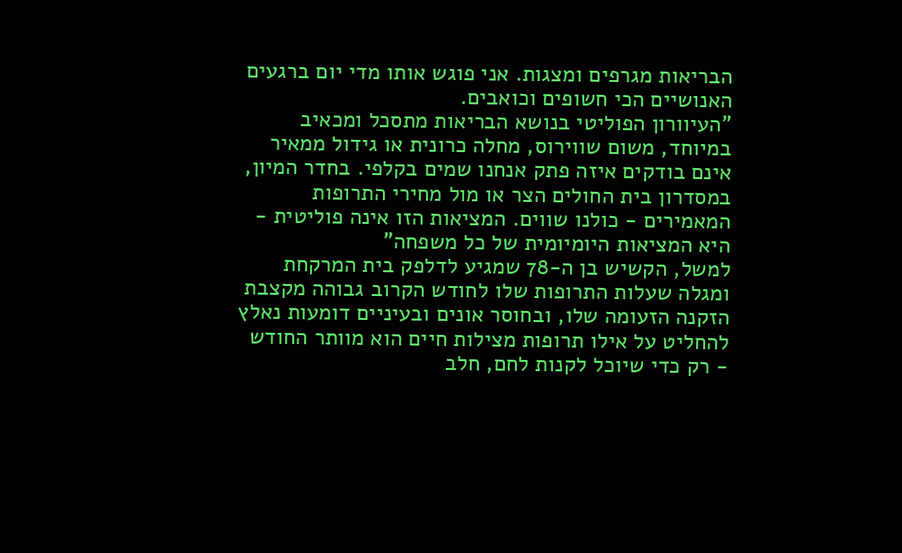הבריאות מגרפים ומצגות. אני פוגש אותו מדי יום ברגעים האנושיים הכי חשופים וכואבים.
"העיוורון הפוליטי בנושא הבריאות מתסכל ומכאיב במיוחד, משום שווירוס, מחלה כרונית או גידול ממאיר אינם בודקים איזה פתק אנחנו שמים בקלפי. בחדר המיון, במסדרון בית החולים הצר או מול מחירי התרופות המאמירים - כולנו שווים. המציאות הזו אינה פוליטית - היא המציאות היומיומית של כל משפחה"
למשל, הקשיש בן ה-78 שמגיע לדלפק בית המרקחת ומגלה שעלות התרופות שלו לחודש הקרוב גבוהה מקצבת הזקנה הזעומה שלו, ובחוסר אונים ובעיניים דומעות נאלץ להחליט על אילו תרופות מצילות חיים הוא מוותר החודש - רק כדי שיוכל לקנות לחם, חלב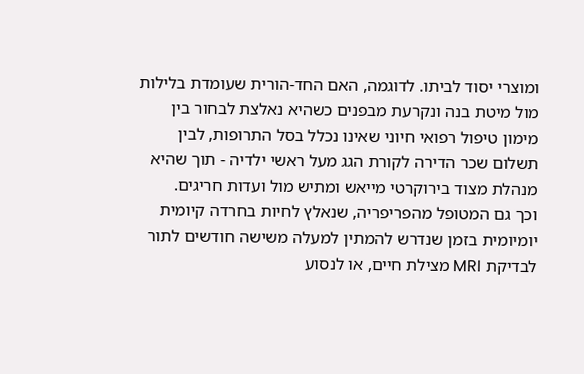ומוצרי יסוד לביתו. לדוגמה, האם החד-הורית שעומדת בלילות מול מיטת בנה ונקרעת מבפנים כשהיא נאלצת לבחור בין מימון טיפול רפואי חיוני שאינו נכלל בסל התרופות, לבין תשלום שכר הדירה לקורת הגג מעל ראשי ילדיה - תוך שהיא מנהלת מצוד בירוקרטי מייאש ומתיש מול ועדות חריגים.
וכך גם המטופל מהפריפריה, שנאלץ לחיות בחרדה קיומית יומיומית בזמן שנדרש להמתין למעלה משישה חודשים לתור לבדיקת MRI מצילת חיים, או לנסוע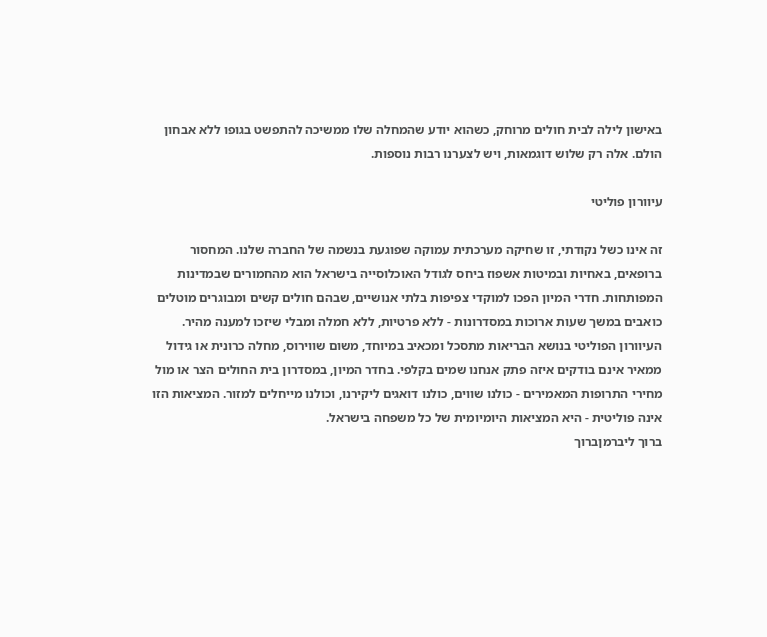באישון לילה לבית חולים מרוחק, כשהוא יודע שהמחלה שלו ממשיכה להתפשט בגופו ללא אבחון הולם. אלה רק שלוש דוגמאות, ויש לצערנו רבות נוספות.

עיוורון פוליטי

זה אינו כשל נקודתי, זו שחיקה מערכתית עמוקה שפוגעת בנשמה של החברה שלנו. המחסור ברופאים, באחיות ובמיטות אשפוז ביחס לגודל האוכלוסייה בישראל הוא מהחמורים שבמדינות המפותחות. חדרי המיון הפכו למוקדי צפיפות בלתי אנושיים, שבהם חולים קשים ומבוגרים מוטלים כואבים במשך שעות ארוכות במסדרונות - ללא פרטיות, ללא חמלה ומבלי שיזכו למענה מהיר.
העיוורון הפוליטי בנושא הבריאות מתסכל ומכאיב במיוחד, משום שווירוס, מחלה כרונית או גידול ממאיר אינם בודקים איזה פתק אנחנו שמים בקלפי. בחדר המיון, במסדרון בית החולים הצר או מול מחירי התרופות המאמירים - כולנו שווים, כולנו דואגים ליקירנו, וכולנו מייחלים למזור. המציאות הזו אינה פוליטית - היא המציאות היומיומית של כל משפחה בישראל.
ברוך ליברמןברוך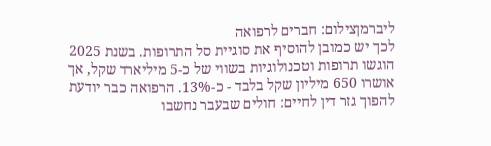ליברמןצילום: חברים לרפואה
לכך יש כמובן להוסיף את סוגיית סל התרופות. בשנת 2025 הוגשו תרופות וטכנולוגיות בשווי של כ-5 מיליארד שקל, אך אושרו 650 מיליון שקל בלבד - כ-13%. הרפואה כבר יודעת להפוך גזר דין לחיים: חולים שבעבר נחשבו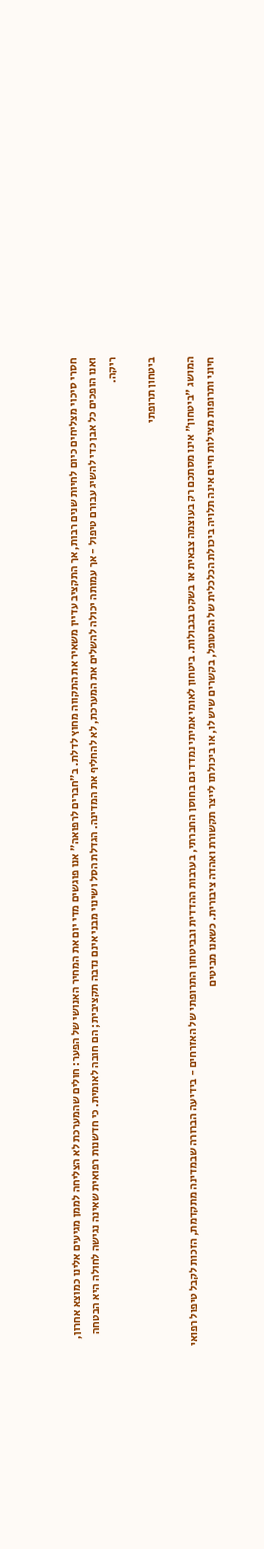חסרי סיכוי מצליחים כיום לחיות שנים רבות, אך התקציב עדיין משאיר את התקווה מחוץ לדלת. ב"חברים לרפואה" אנו פוגשים מדי יום את המחיר האנושי של הפער: חולים שהמערכת לא הצליחה לממן מגיעים אלינו כמוצא אחרון, ואנו הופכים כל אבן כדי להשיג עבורם טיפול - אך עמותה יכולה להשלים את המערכת, לא להחליף את המדינה. הגדלת הסל ושינוי מבני אינם נדבה תקציבית; הם חובה לאומית. כי חדשנות רפואית שאינה נגישה לחולה היא הבטחה ריקה.

ביטחון תרופתי

המושג "ביטחון" אינו מסתכם רק בעוצמה צבאית או בשקט בגבולות. ביטחון לאומי אמיתי נמדד גם בחוסן החברתי, בערבות ההדדית ובביטחון התרופתי של האזרחים - בידיעה הברורה שבמדינה מתקדמת, הזכות לקבל טיפול רפואי חיוני ותרופות מצילות חיים אינה תלויה ביכולת הכלכלית של המטופל, בקשרים שיש לו, או ביכולתו לייצר תקשורת ואהדה ציבורית. כשאנו מביטים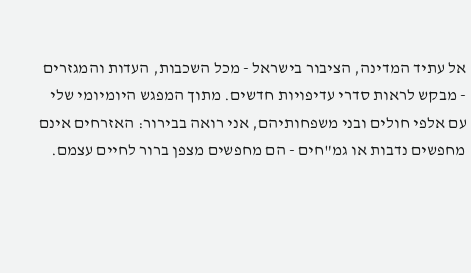אל עתיד המדינה, הציבור בישראל - מכל השכבות, העדות והמגזרים - מבקש לראות סדרי עדיפויות חדשים. מתוך המפגש היומיומי שלי עם אלפי חולים ובני משפחותיהם, אני רואה בבירור: האזרחים אינם מחפשים נדבות או גמ"חים - הם מחפשים מצפן ברור לחיים עצמם.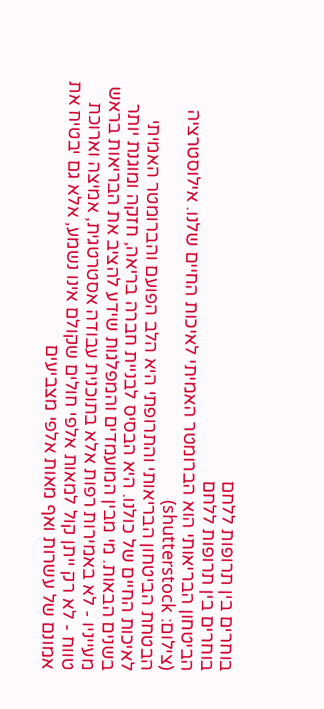בוחרים בין תרופות ללחם
בוחרים בין תרופות ללחם
הביטחון הבריאותי הוא הברומטר האמיתי לאיכות החיים שלנו. אילוסטרציה
(צילום: shutterstock)
הבטחת הביטחון הבריאותי והתרופתי היא הלב הפועם והברומטר האמיתי לאיכות החיים של כולנו. היא הבסיס לבניית חברה בריאה, חזקה ומוגנת יותר בשנים הבאות. מי מבין המועמדים והמפלגות שידע להציב את הבריאות בראש מעייניו - לא באמירות רפות אלא בתוכנית עבודה אסטרטגית, אמיצה וארוכת טווח - לא רק ייתן קול למאות אלפי חולים שקולם אינו נשמע, אלא גם יבטיח את אמונם של עשרות ואף מאות אלפי מצביעים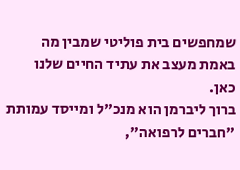שמחפשים בית פוליטי שמבין מה באמת מעצב את עתיד החיים שלנו כאן.
ברוך ליברמן הוא מנכ"ל ומייסד עמותת "חברים לרפואה",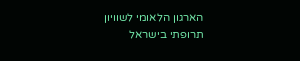הארגון הלאומי לשוויון תרופתי בישראל